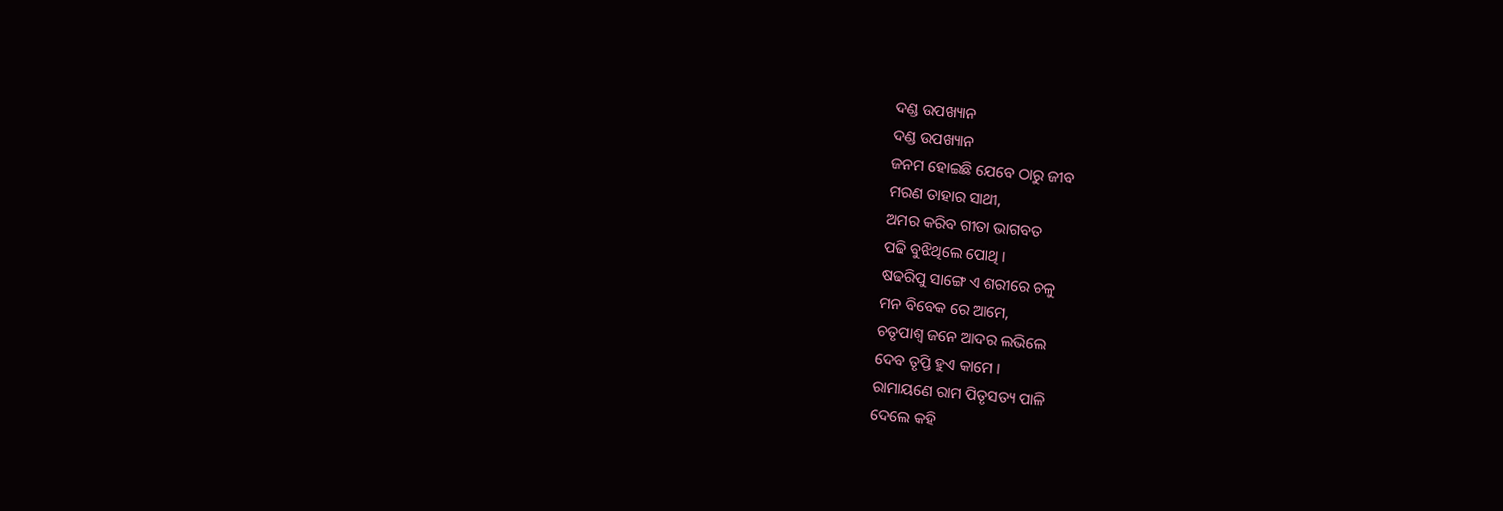ଦଣ୍ଡ ଉପଖ୍ୟାନ
ଦଣ୍ଡ ଉପଖ୍ୟାନ
ଜନମ ହୋଇଛି ଯେବେ ଠାରୁ ଜୀବ
ମରଣ ତାହାର ସାଥୀ,
ଅମର କରିବ ଗୀତା ଭାଗବତ
ପଢି ବୁଝିଥିଲେ ପୋଥି ।
ଷଢରିପୁ ସାଙ୍ଗେ ଏ ଶରୀରେ ଚଳୁ
ମନ ବିବେକ ରେ ଆମେ,
ଚତୃପାଶ୍ଵ ଜନେ ଆଦର ଲଭିଲେ
ଦେବ ତୃପ୍ତି ହୁଏ କାମେ ।
ରାମାୟଣେ ରାମ ପିତୃସତ୍ୟ ପାଳି
ଦେଲେ କହି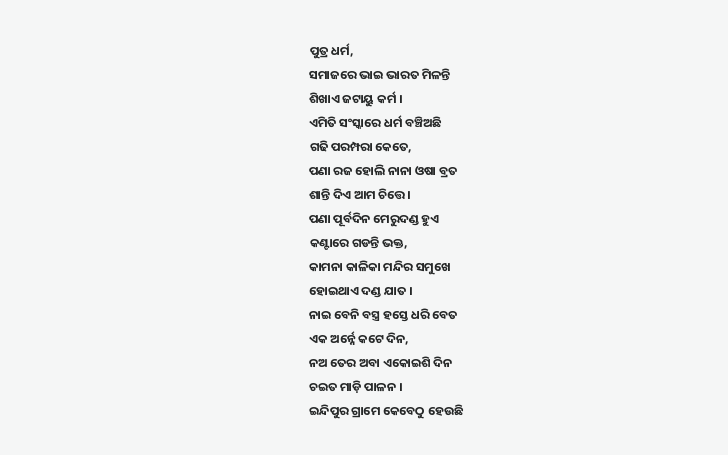ପୁତ୍ର ଧର୍ମ,
ସମାଜରେ ଭାଇ ଭାରତ ମିଳନ୍ତି
ଶିଖାଏ ଜଟାୟୁ କର୍ମ ।
ଏମିତି ସଂସ୍କାରେ ଧର୍ମ ବଞ୍ଚିଅଛି
ଗଢି ପରମ୍ପରା କେତେ,
ପଣା ରଜ ହୋଲି ନାନା ଓଷା ବ୍ରତ
ଶାନ୍ତି ଦିଏ ଆମ ଚିତ୍ତେ ।
ପଣା ପୂର୍ବଦିନ ମେରୁଦଣ୍ଡ ହୁଏ
କଣ୍ଟାରେ ଗଡନ୍ତି ଭକ୍ତ,
କାମନା କାଳିକା ମନ୍ଦିର ସମୁଖେ
ହୋଇଥାଏ ଦଣ୍ଡ ଯାତ ।
ନାଇ ବେନି ବସ୍ତ୍ର ହସ୍ତେ ଧରି ବେତ
ଏକ ଅର୍ନ୍ନେ କଟେ ଦିନ,
ନଅ ତେର ଅବା ଏକୋଇଶି ଦିନ
ଚଇତ ମାଡ଼ି ପାଳନ ।
ଇନ୍ଦିପୁର ଗ୍ରାମେ କେବେଠୁ ହେଉଛି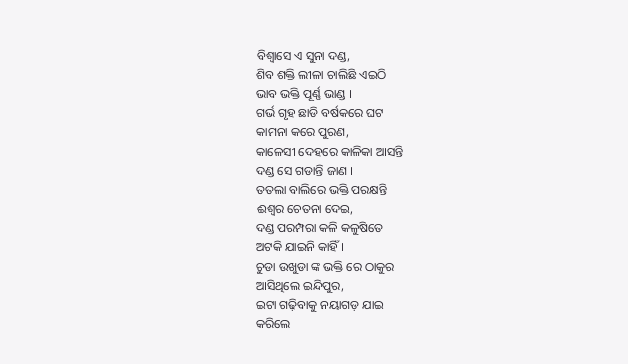ବିଶ୍ଵାସେ ଏ ସୁନା ଦଣ୍ଡ,
ଶିବ ଶକ୍ତି ଲୀଳା ଚାଲିଛି ଏଇଠି
ଭାବ ଭକ୍ତି ପୂର୍ଣ୍ଣ ଭାଣ୍ଡ ।
ଗର୍ଭ ଗୃହ ଛାଡି ବର୍ଷକରେ ଘଟ
କାମନା କରେ ପୁରଣ,
କାଳେସୀ ଦେହରେ କାଳିକା ଆସନ୍ତି
ଦଣ୍ଡ ସେ ଗଡାନ୍ତି ଜାଣ ।
ତତଲା ବାଲିରେ ଭକ୍ତି ପରକ୍ଷନ୍ତି
ଈଶ୍ୱର ଚେତନା ଦେଇ,
ଦଣ୍ଡ ପରମ୍ପରା କଳି କଳୁଷିତେ
ଅଟକି ଯାଇନି କାହିଁ ।
ଚୁଡା ଉଖୁଡା ଙ୍କ ଭକ୍ତି ରେ ଠାକୁର
ଆସିଥିଲେ ଇନ୍ଦିପୁର,
ଇଟା ଗଢ଼ିବାକୁ ନୟାଗଡ଼ ଯାଇ
କରିଲେ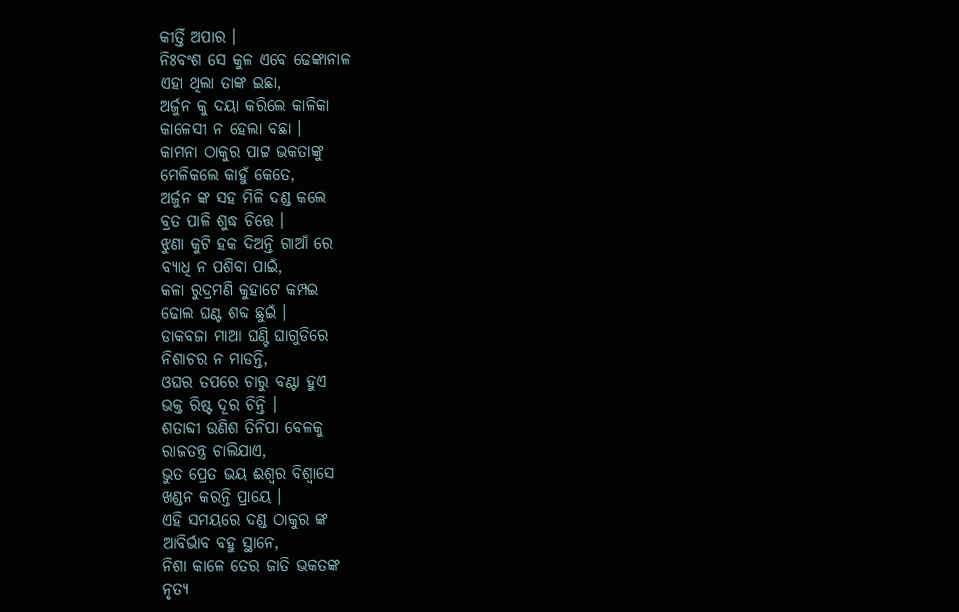କୀର୍ତ୍ତି ଅପାର ।
ନିଃବଂଶ ସେ କୁଳ ଏବେ ଢେଙ୍କାନାଳ
ଏହା ଥିଲା ତାଙ୍କ ଇଛା,
ଅର୍ଜୁନ କୁ ଦୟା କରିଲେ କାଳିକା
କାଳେସୀ ନ ହେଲା ବଛା ।
କାମନା ଠାକୁର ପାଟ୍ଟ ଭକତାଙ୍କୁ
ମେଳିକଲେ କାହୁଁ କେତେ,
ଅର୍ଜୁନ ଙ୍କ ସହ ମିଳି ଦଣ୍ଡ କଲେ
ବ୍ରତ ପାଳି ଶୁଦ୍ଧ ଚିତ୍ତେ ।
ଝୁଣା କୁଟି ହକ ଦିଅନ୍ତି ଗାଆଁ ରେ
ବ୍ୟାଧି ନ ପଶିବା ପାଇଁ,
କଳା ରୁଦ୍ରମଣି କୁହାଟେ କମ୍ପଇ
ଢୋଲ ଘଣ୍ଟ ଶବ୍ଦ ଛୁଇଁ ।
ଡାକବଜା ମାଆ ଘଣ୍ଟି ଘାଗୁଡିରେ
ନିଶାଚର ନ ମାଡନ୍ତି,
ଓଘର ତପରେ ଚାରୁ ବଣ୍ଟା ହୁଏ
ଭକ୍ତ ରିଷ୍ଟ ଦୂର ଚିନ୍ତି ।
ଶତାବ୍ଦୀ ଉଣିଶ ତିନିପା ବେଳକୁ
ରାଜତନ୍ତ୍ର ଚାଲିଯାଏ,
ଭୁତ ପ୍ରେତ ଭୟ ଈଶ୍ୱର ବିଶ୍ଵାସେ
ଖଣ୍ଡନ କରନ୍ତି ପ୍ରାୟେ ।
ଏହି ସମୟରେ ଦଣ୍ଡ ଠାକୁର ଙ୍କ
ଆବିର୍ଭାବ ବହୁ ସ୍ଥାନେ,
ନିଶା କାଳେ ତେର ଜାତି ଭକତଙ୍କ
ନୃତ୍ୟ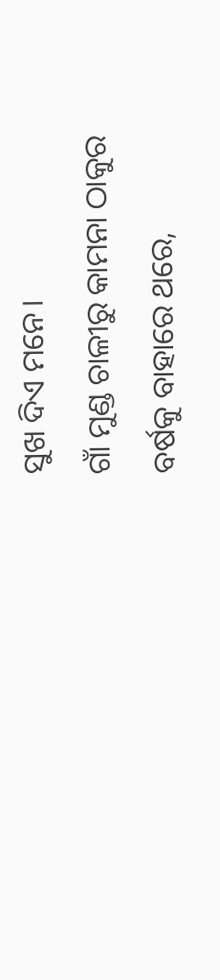ସୁଖ ଦିଏ ମନେ।
ଗାଁ ମୁଣ୍ଡ ଚାଳୀରୁ କାମନା ଠାକୁର
ବର୍ଷକୁ ବାହାରେ ଥରେ,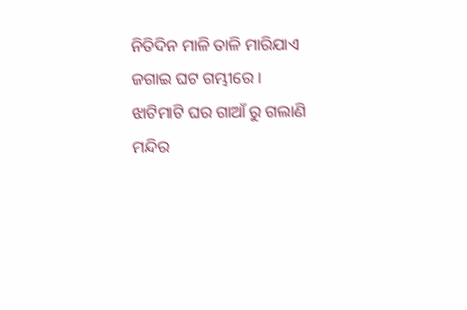ନିତିଦିନ ମାଳି ତାଳି ମାରିଯାଏ
ଜଗାଇ ଘଟ ଗମ୍ଭୀରେ ।
ଝାଟିମାଟି ଘର ଗାଆଁ ରୁ ଗଲାଣି
ମନ୍ଦିର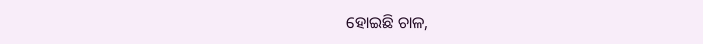ହୋଇଛି ଚାଳ,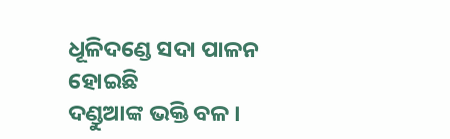ଧୂଳିଦଣ୍ଡେ ସଦା ପାଳନ ହୋଇଛି
ଦଣ୍ଡୁଆଙ୍କ ଭକ୍ତି ବଳ ।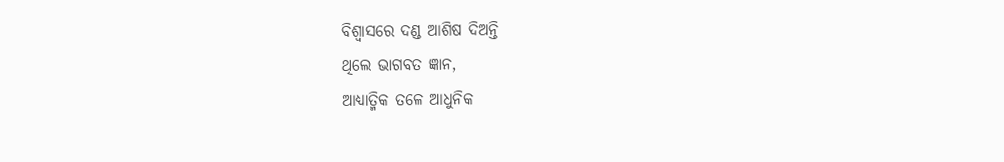ବିଶ୍ଵାସରେ ଦଣ୍ଡ ଆଶିଷ ଦିଅନ୍ତି
ଥିଲେ ଭାଗବତ ଜ୍ଞାନ,
ଆଧ୍ୟାତ୍ମିକ ତଳେ ଆଧୁନିକ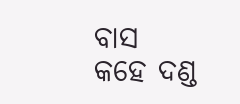ବାସ
କହେ ଦଣ୍ଡ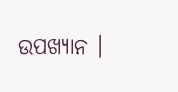ଉପଖ୍ୟାନ ।